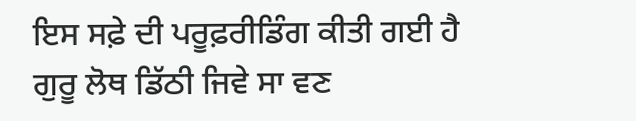ਇਸ ਸਫ਼ੇ ਦੀ ਪਰੂਫ਼ਰੀਡਿੰਗ ਕੀਤੀ ਗਈ ਹੈ
ਗੁਰੂ ਲੋਥ ਡਿੱਠੀ ਜਿਵੇ ਸਾ ਵਣ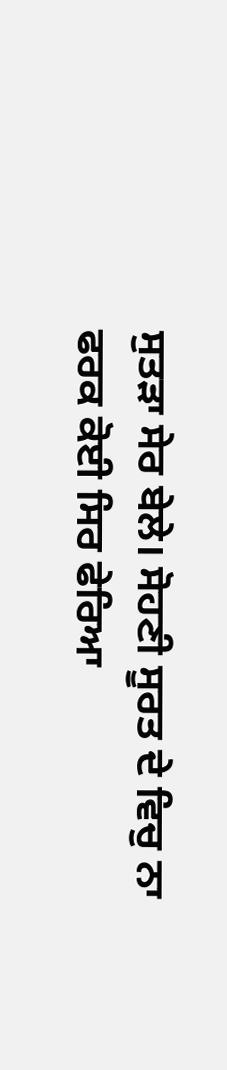ਸੁਤੜਾ ਸੇਰ ਬੇਲੇ। ਸੋਹਣੀ ਸੂਰਤ ਦੇ ਵਿਚੁ ਨਾ ਫਰਕ ਕੋਈ ਸਿਰ ਫੇਰਿਆ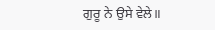ਗੁਰੂ ਨੇ ਉਸੇ ਵੇਲੇ॥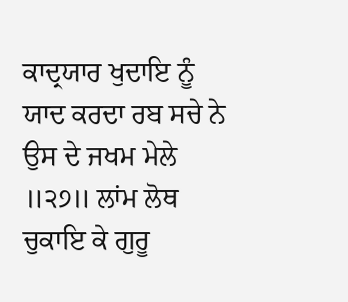ਕਾਦ੍ਰਯਾਰ ਖੁਦਾਇ ਨੂੰ ਯਾਦ ਕਰਦਾ ਰਬ ਸਚੇ ਨੇ ਉਸ ਦੇ ਜਖਮ ਮੇਲੇ ॥੨੭॥ ਲਾਂਮ ਲੋਥ ਚੁਕਾਇ ਕੇ ਗੁਰੂ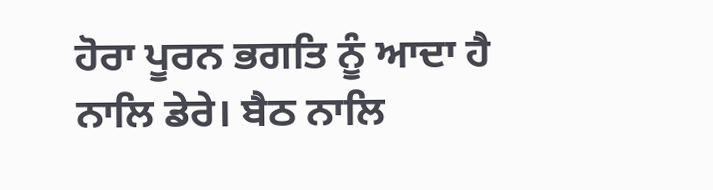ਹੋਰਾ ਪੂਰਨ ਭਗਤਿ ਨੂੰ ਆਦਾ ਹੈ ਨਾਲਿ ਡੇਰੇ। ਬੈਠ ਨਾਲਿ